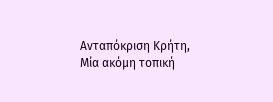Ανταπόκριση Κρήτη,
Μία ακόμη τοπική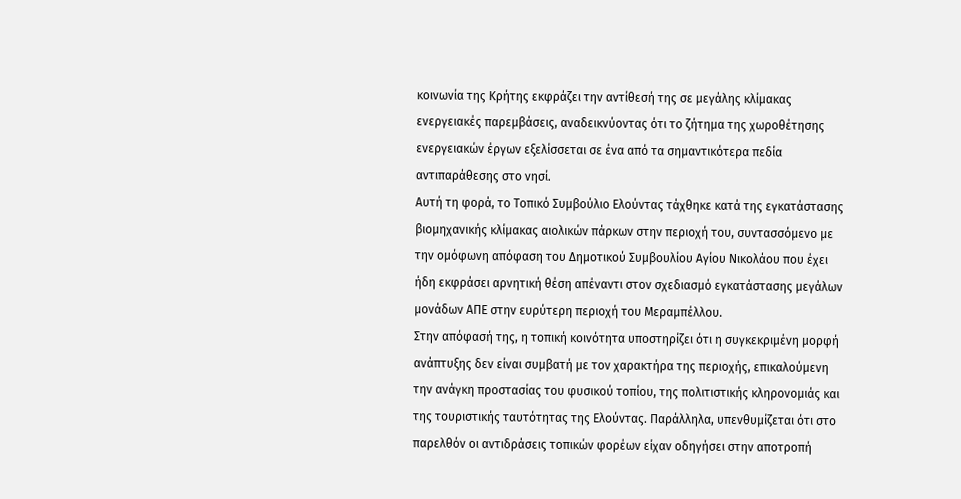κοινωνία της Κρήτης εκφράζει την αντίθεσή της σε μεγάλης κλίμακας ενεργειακές παρεμβάσεις, αναδεικνύοντας ότι το ζήτημα της χωροθέτησης ενεργειακών έργων εξελίσσεται σε ένα από τα σημαντικότερα πεδία αντιπαράθεσης στο νησί.
Αυτή τη φορά, το Τοπικό Συμβούλιο Ελούντας τάχθηκε κατά της εγκατάστασης βιομηχανικής κλίμακας αιολικών πάρκων στην περιοχή του, συντασσόμενο με την ομόφωνη απόφαση του Δημοτικού Συμβουλίου Αγίου Νικολάου που έχει ήδη εκφράσει αρνητική θέση απέναντι στον σχεδιασμό εγκατάστασης μεγάλων μονάδων ΑΠΕ στην ευρύτερη περιοχή του Μεραμπέλλου.
Στην απόφασή της, η τοπική κοινότητα υποστηρίζει ότι η συγκεκριμένη μορφή ανάπτυξης δεν είναι συμβατή με τον χαρακτήρα της περιοχής, επικαλούμενη την ανάγκη προστασίας του φυσικού τοπίου, της πολιτιστικής κληρονομιάς και της τουριστικής ταυτότητας της Ελούντας. Παράλληλα, υπενθυμίζεται ότι στο παρελθόν οι αντιδράσεις τοπικών φορέων είχαν οδηγήσει στην αποτροπή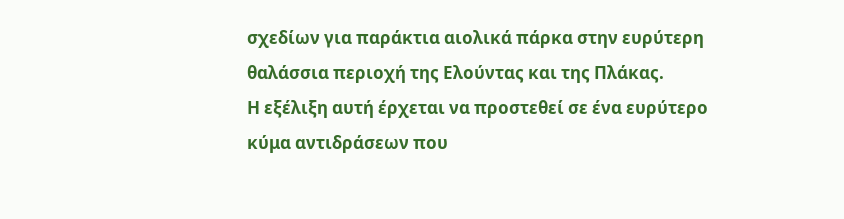σχεδίων για παράκτια αιολικά πάρκα στην ευρύτερη θαλάσσια περιοχή της Ελούντας και της Πλάκας.
Η εξέλιξη αυτή έρχεται να προστεθεί σε ένα ευρύτερο κύμα αντιδράσεων που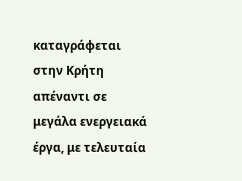καταγράφεται στην Κρήτη απέναντι σε μεγάλα ενεργειακά έργα, με τελευταία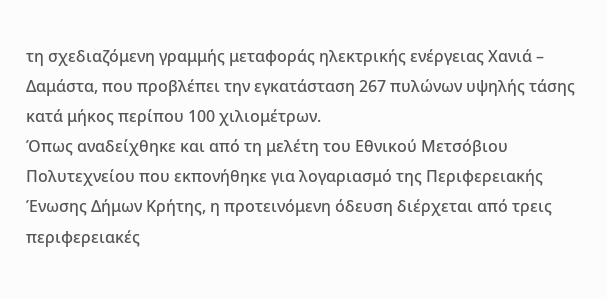τη σχεδιαζόμενη γραμμής μεταφοράς ηλεκτρικής ενέργειας Χανιά – Δαμάστα, που προβλέπει την εγκατάσταση 267 πυλώνων υψηλής τάσης κατά μήκος περίπου 100 χιλιομέτρων.
Όπως αναδείχθηκε και από τη μελέτη του Εθνικού Μετσόβιου Πολυτεχνείου που εκπονήθηκε για λογαριασμό της Περιφερειακής Ένωσης Δήμων Κρήτης, η προτεινόμενη όδευση διέρχεται από τρεις περιφερειακές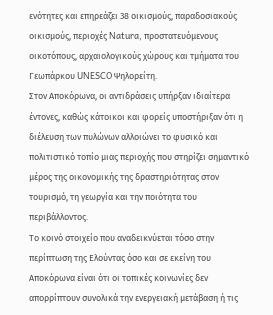ενότητες και επηρεάζει 38 οικισμούς, παραδοσιακούς οικισμούς, περιοχές Natura, προστατευόμενους οικοτόπους, αρχαιολογικούς χώρους και τμήματα του Γεωπάρκου UNESCO Ψηλορείτη.
Στον Αποκόρωνα, οι αντιδράσεις υπήρξαν ιδιαίτερα έντονες, καθώς κάτοικοι και φορείς υποστήριξαν ότι η διέλευση των πυλώνων αλλοιώνει το φυσικό και πολιτιστικό τοπίο μιας περιοχής που στηρίζει σημαντικό μέρος της οικονομικής της δραστηριότητας στον τουρισμό, τη γεωργία και την ποιότητα του περιβάλλοντος.
Το κοινό στοιχείο που αναδεικνύεται τόσο στην περίπτωση της Ελούντας όσο και σε εκείνη του Αποκόρωνα είναι ότι οι τοπικές κοινωνίες δεν απορρίπτουν συνολικά την ενεργειακή μετάβαση ή τις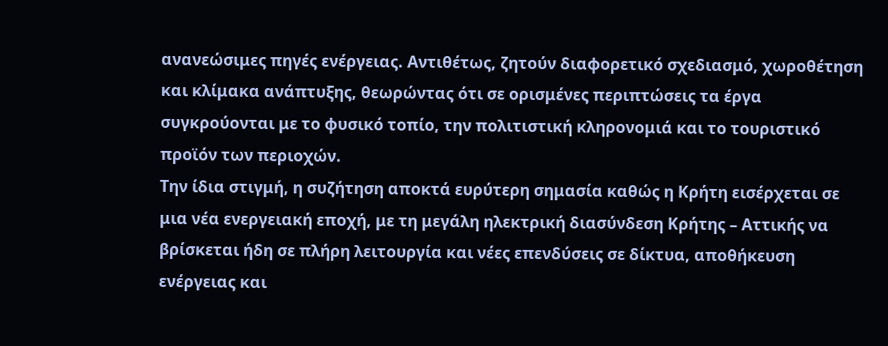ανανεώσιμες πηγές ενέργειας. Αντιθέτως, ζητούν διαφορετικό σχεδιασμό, χωροθέτηση και κλίμακα ανάπτυξης, θεωρώντας ότι σε ορισμένες περιπτώσεις τα έργα συγκρούονται με το φυσικό τοπίο, την πολιτιστική κληρονομιά και το τουριστικό προϊόν των περιοχών.
Την ίδια στιγμή, η συζήτηση αποκτά ευρύτερη σημασία καθώς η Κρήτη εισέρχεται σε μια νέα ενεργειακή εποχή, με τη μεγάλη ηλεκτρική διασύνδεση Κρήτης – Αττικής να βρίσκεται ήδη σε πλήρη λειτουργία και νέες επενδύσεις σε δίκτυα, αποθήκευση ενέργειας και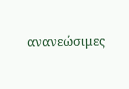ανανεώσιμες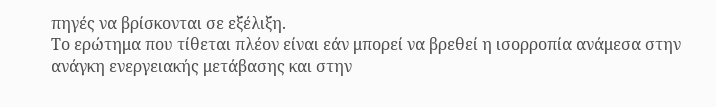πηγές να βρίσκονται σε εξέλιξη.
Το ερώτημα που τίθεται πλέον είναι εάν μπορεί να βρεθεί η ισορροπία ανάμεσα στην ανάγκη ενεργειακής μετάβασης και στην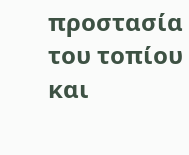προστασία του τοπίου και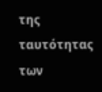της ταυτότητας των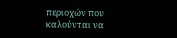περιοχών που καλούνται να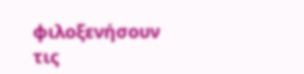φιλοξενήσουν τις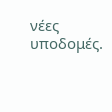νέες υποδομές.